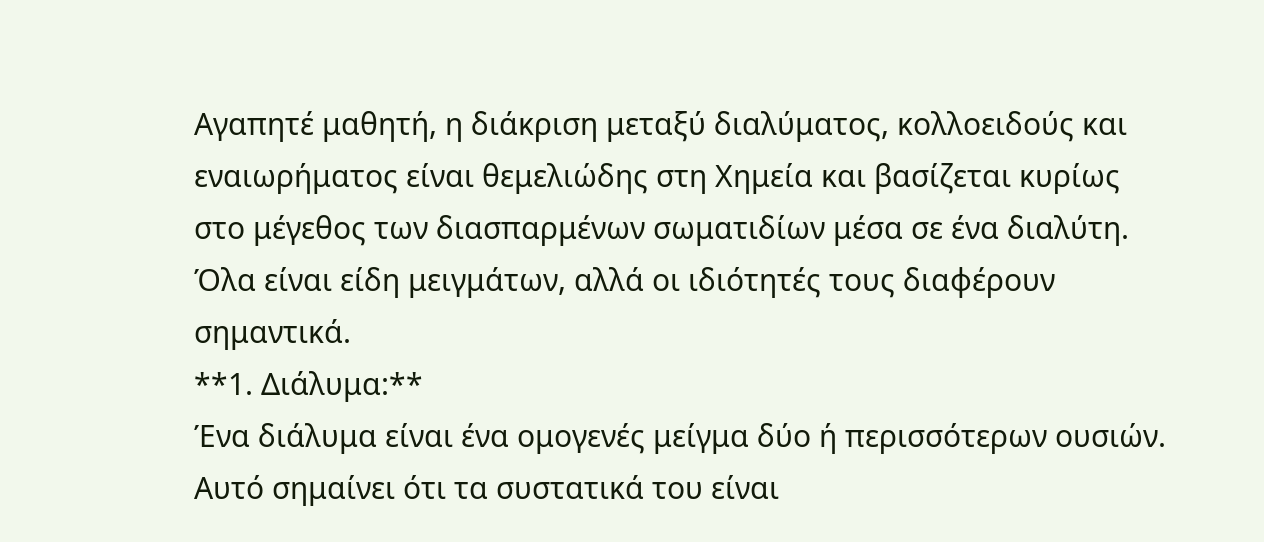Αγαπητέ μαθητή, η διάκριση μεταξύ διαλύματος, κολλοειδούς και εναιωρήματος είναι θεμελιώδης στη Χημεία και βασίζεται κυρίως στο μέγεθος των διασπαρμένων σωματιδίων μέσα σε ένα διαλύτη. Όλα είναι είδη μειγμάτων, αλλά οι ιδιότητές τους διαφέρουν σημαντικά.
**1. Διάλυμα:**
Ένα διάλυμα είναι ένα ομογενές μείγμα δύο ή περισσότερων ουσιών. Αυτό σημαίνει ότι τα συστατικά του είναι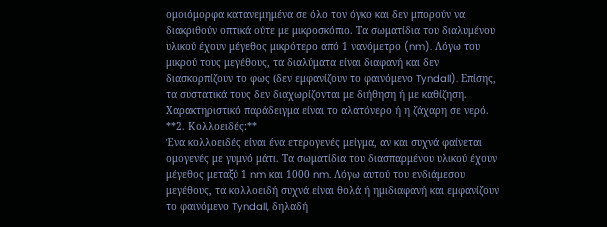ομοιόμορφα κατανεμημένα σε όλο τον όγκο και δεν μπορούν να διακριθούν οπτικά ούτε με μικροσκόπιο. Τα σωματίδια του διαλυμένου υλικού έχουν μέγεθος μικρότερο από 1 νανόμετρο (nm). Λόγω του μικρού τους μεγέθους, τα διαλύματα είναι διαφανή και δεν διασκορπίζουν το φως (δεν εμφανίζουν το φαινόμενο Tyndall). Επίσης, τα συστατικά τους δεν διαχωρίζονται με διήθηση ή με καθίζηση. Χαρακτηριστικό παράδειγμα είναι το αλατόνερο ή η ζάχαρη σε νερό.
**2. Κολλοειδές:**
Ένα κολλοειδές είναι ένα ετερογενές μείγμα, αν και συχνά φαίνεται ομογενές με γυμνό μάτι. Τα σωματίδια του διασπαρμένου υλικού έχουν μέγεθος μεταξύ 1 nm και 1000 nm. Λόγω αυτού του ενδιάμεσου μεγέθους, τα κολλοειδή συχνά είναι θολά ή ημιδιαφανή και εμφανίζουν το φαινόμενο Tyndall, δηλαδή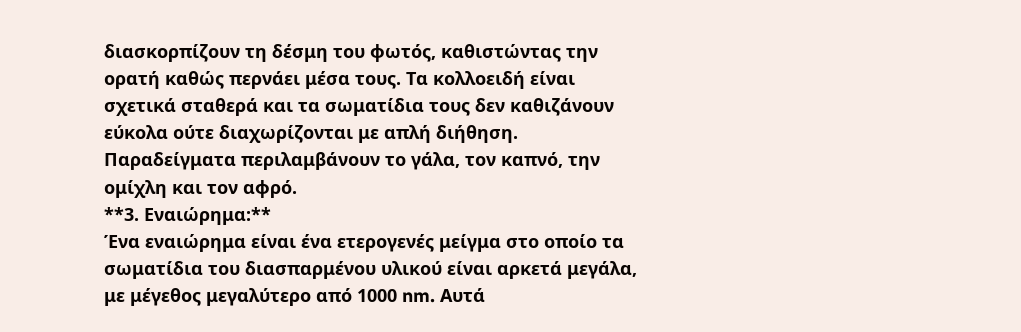διασκορπίζουν τη δέσμη του φωτός, καθιστώντας την ορατή καθώς περνάει μέσα τους. Τα κολλοειδή είναι σχετικά σταθερά και τα σωματίδια τους δεν καθιζάνουν εύκολα ούτε διαχωρίζονται με απλή διήθηση. Παραδείγματα περιλαμβάνουν το γάλα, τον καπνό, την ομίχλη και τον αφρό.
**3. Εναιώρημα:**
Ένα εναιώρημα είναι ένα ετερογενές μείγμα στο οποίο τα σωματίδια του διασπαρμένου υλικού είναι αρκετά μεγάλα, με μέγεθος μεγαλύτερο από 1000 nm. Αυτά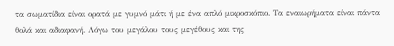τα σωματίδια είναι ορατά με γυμνό μάτι ή με ένα απλό μικροσκόπιο. Τα εναιωρήματα είναι πάντα θολά και αδιαφανή. Λόγω του μεγάλου τους μεγέθους και της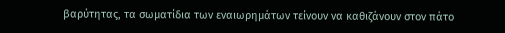βαρύτητας, τα σωματίδια των εναιωρημάτων τείνουν να καθιζάνουν στον πάτο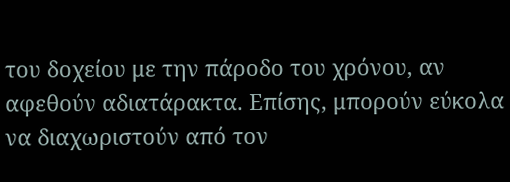του δοχείου με την πάροδο του χρόνου, αν αφεθούν αδιατάρακτα. Επίσης, μπορούν εύκολα να διαχωριστούν από τον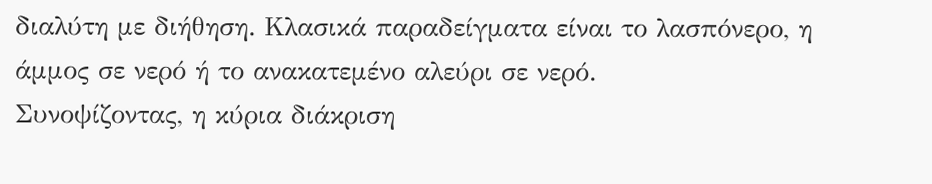διαλύτη με διήθηση. Κλασικά παραδείγματα είναι το λασπόνερο, η άμμος σε νερό ή το ανακατεμένο αλεύρι σε νερό.
Συνοψίζοντας, η κύρια διάκριση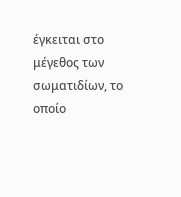έγκειται στο μέγεθος των σωματιδίων, το οποίο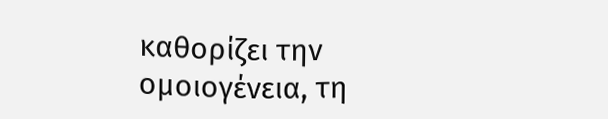καθορίζει την ομοιογένεια, τη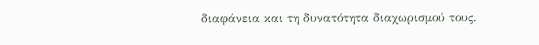διαφάνεια και τη δυνατότητα διαχωρισμού τους.